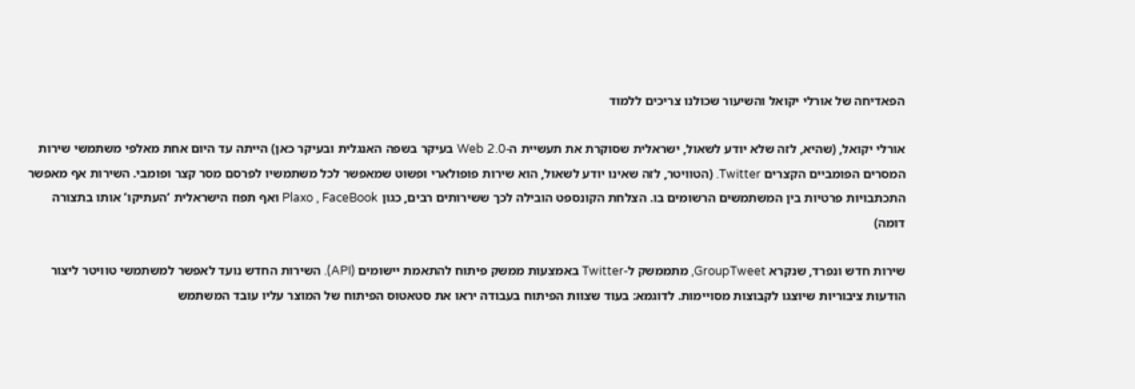הפאדיחה של אורלי יקואל והשיעור שכולנו צריכים ללמוד

אורלי יקואל, (שהיא, לזה שלא יודע לשאול, ישראלית שסוקרת את תעשיית ה-Web 2.0 בעיקר בשפה האנגלית ובעיקר כאן) הייתה עד היום אחת מאלפי משתמשי שירות המסרים הפומביים הקצרים Twitter. (הטוויטר, לזה שאינו יודע לשאול, הוא שירות פופולארי ופשוט שמאפשר לכל משתמשיו לפרסם מסר קצר ופומבי. השירות אף מאפשר התכתבויות פרטיות בין המשתמשים הרשומים בו. הצלחת הקונספט הובילה לכך ששירותים רבים, כגון Plaxo , FaceBook ואף תפוז הישראלית ‘העתיקו’ אותו בתצורה דומה)

שירות חדש ונפרד, שנקרא GroupTweet, מתממשק ל-Twitter באמצעות ממשק פיתוח להתאמת יישומים (API). השירות החדש נועד לאפשר למשתמשי טוויטר ליצור הודעות ציבוריות שיוצגו לקבוצות מסויימות. לדוגמא: בעוד שצוות הפיתוח בעבודה יראו את סטאטוס הפיתוח של המוצר עליו עובד המשתמש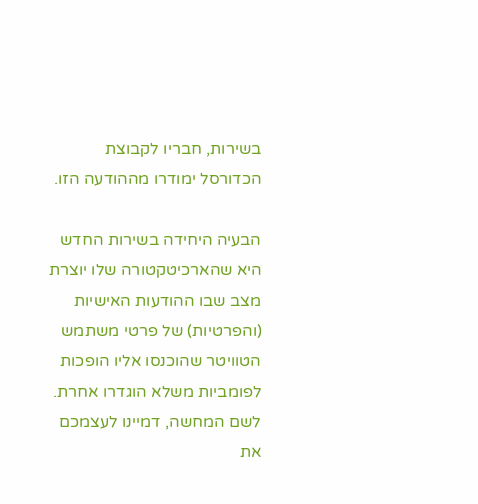בשירות, חבריו לקבוצת הכדורסל ימודרו מההודעה הזו.

הבעיה היחידה בשירות החדש היא שהארכיטקטורה שלו יוצרת מצב שבו ההודעות האישיות (והפרטיות) של פרטי משתמש הטוויטר שהוכנסו אליו הופכות לפומביות משלא הוגדרו אחרת. לשם המחשה, דמיינו לעצמכם את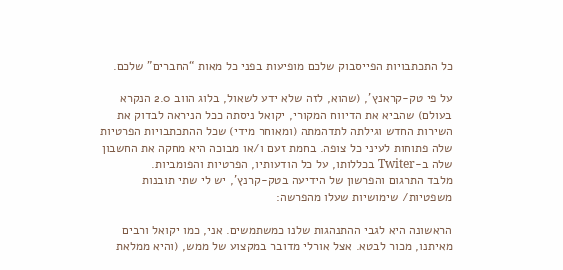כל התכתבויות הפייסבוק שלכם מופיעות בפני כל מאות “החברים” שלכם.

על פי טק-קראנץ’, (שהוא, לזה שלא ידע לשאול, בלוג הווב 2.0 הנקרא בעולם) שהביא את הדיווח המקורי, יקואל ניסתה ככל הניראה לבדוק את השירות החדש וגילתה לתדהמתה (ומאוחר מידי) שכל ההתכתבויות הפרטיות שלה פתוחות לעיני כל צופה. בחמת זעם ו/או מבוכה היא מחקה את החשבון שלה ב-Twiter בכללותו, על כל הודעותיו, הפרטיות והפומביות.
מלבד התרגום והפרשון של הידיעה בטק-קרנץ’, יש לי שתי תובנות משפטיות/ שימושיות שעלו מהפרשה:

הראשונה היא לגבי ההתנהגות שלנו כמשתמשים. אני, כמו יקואל ורבים מאיתנו, מכור לבטא. אצל אורלי מדובר במקצוע של ממש, (והיא ממלאת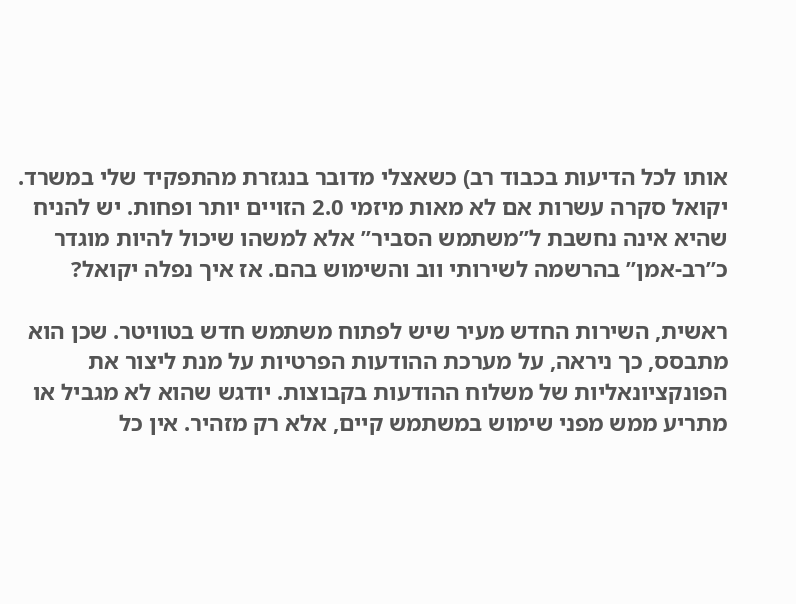אותו לכל הדיעות בכבוד רב) כשאצלי מדובר בנגזרת מהתפקיד שלי במשרד. יקואל סקרה עשרות אם לא מאות מיזמי 2.0 הזויים יותר ופחות. יש להניח שהיא אינה נחשבת ל”משתמש הסביר” אלא למשהו שיכול להיות מוגדר כ”רב-אמן” בהרשמה לשירותי ווב והשימוש בהם. אז איך נפלה יקואל?

ראשית, השירות החדש מעיר שיש לפתוח משתמש חדש בטוויטר. שכן הוא מתבסס, כך ניראה, על מערכת ההודעות הפרטיות על מנת ליצור את הפונקציונאליות של משלוח ההודעות בקבוצות. יודגש שהוא לא מגביל או מתריע ממש מפני שימוש במשתמש קיים, אלא רק מזהיר. אין כל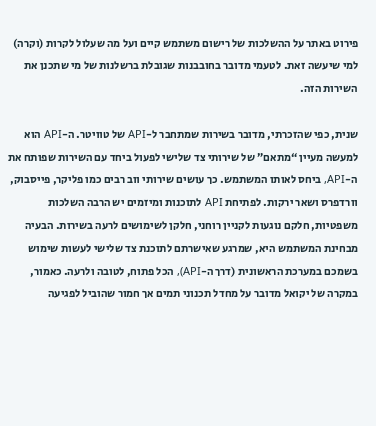פירוט באתר על ההשלכות של רישום משתמש קיים ועל מה שעלול לקרות (וקרה) למי שיעשה זאת. לטעמי מדובר בחובבנות שגובלת ברשלנות של מי שתכנן את השירות הזה.

שנית, כפי שהזכרתי, מדובר בשירות שמתחבר ל-API של טוויטר. ה-API הוא למעשה מעיין “מתאם” של שירותי צד שלישי לפעול ביחד עם השירות שפותח את ה-API, ביחס לאותו המשתמש. כך עושים שירותי ווב רבים כמו פליקר, פייסבוק, וורדפרס ושאר ירקות. לפתיחת API לתוכנות ומיזמים יש הרבה השלכות משפטיות, חלקם נוגעות לקניין רוחני, חלקן לשימושים לרעה בשירות. הבעיה מבחינת המשתמש היא, שמרגע שאישרתם לתוכנת צד שלישי לעשות שימוש בשמכם במערכת הראשונית (דרך ה-API), הכל פתוח, לטובה ולרעה. כאמור, במקרה של יקואל מדובר על מחדל תכנוני תמים אך חמור שהוביל לפגיעה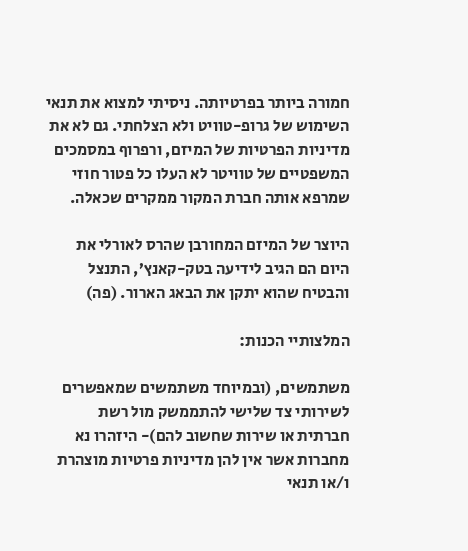חמורה ביותר בפרטיותה. ניסיתי למצוא את תנאי השימוש של גרופ-טוויט ולא הצלחתי. גם לא את מדיניות הפרטיות של המיזם, ורפרוף במסמכים המשפטיים של טוויטר לא העלו כל פטור חוזי שמרפא אותה חברת המקור ממקרים שכאלה.

היוצר של המיזם המחורבן שהרס לאורלי את היום הם הגיב לידיעה בטק-קאנץ’, התנצל והבטיח שהוא יתקן את הבאג הארור. (פה)

המלצותיי הכנות:

משתמשים, (ובמיוחד משתמשים שמאפשרים לשירותי צד שלישי להתממשק מול רשת חברתית או שירות שחשוב להם)- היזהרו נא מחברות אשר אין להן מדיניות פרטיות מוצהרת ו/או תנאי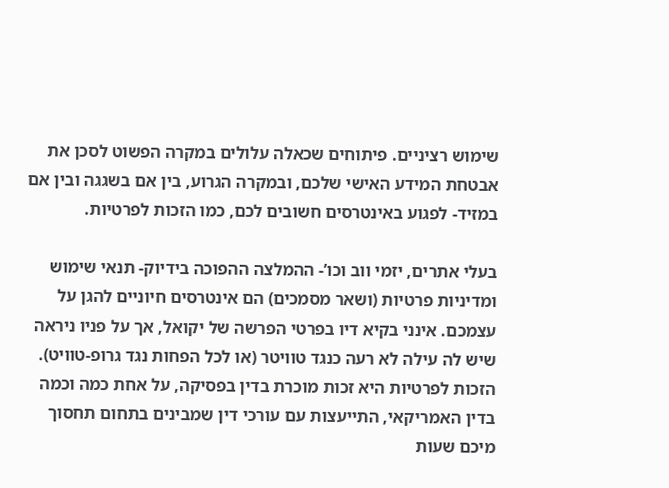שימוש רציניים. פיתוחים שכאלה עלולים במקרה הפשוט לסכן את אבטחת המידע האישי שלכם, ובמקרה הגרוע, בין אם בשגגה ובין אם במזיד- לפגוע באינטרסים חשובים לכם, כמו הזכות לפרטיות.

בעלי אתרים, יזמי ווב וכו’- ההמלצה ההפוכה בידיוק- תנאי שימוש ומדיניות פרטיות (ושאר מסמכים) הם אינטרסים חיוניים להגן על עצמכם. אינני בקיא דיו בפרטי הפרשה של יקואל, אך על פניו ניראה שיש לה עילה לא רעה כנגד טוויטר (או לכל הפחות נגד גרופ-טוויט). הזכות לפרטיות היא זכות מוכרת בדין בפסיקה, על אחת כמה וכמה בדין האמריקאי, התייעצות עם עורכי דין שמבינים בתחום תחסוך מיכם שעות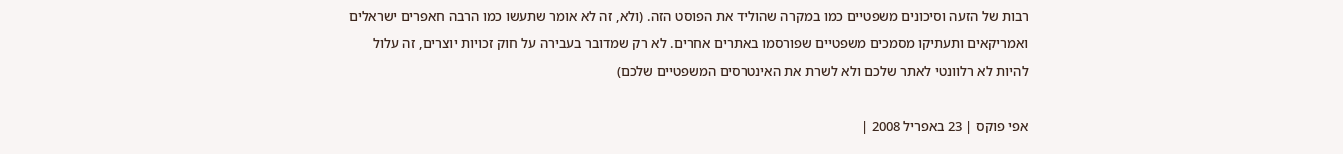רבות של הזעה וסיכונים משפטיים כמו במקרה שהוליד את הפוסט הזה. (ולא, זה לא אומר שתעשו כמו הרבה חאפרים ישראלים ואמריקאים ותעתיקו מסמכים משפטיים שפורסמו באתרים אחרים. לא רק שמדובר בעבירה על חוק זכויות יוצרים, זה עלול להיות לא רלוונטי לאתר שלכם ולא לשרת את האינטרסים המשפטיים שלכם)

אפי פוקס | 23 באפריל 2008 |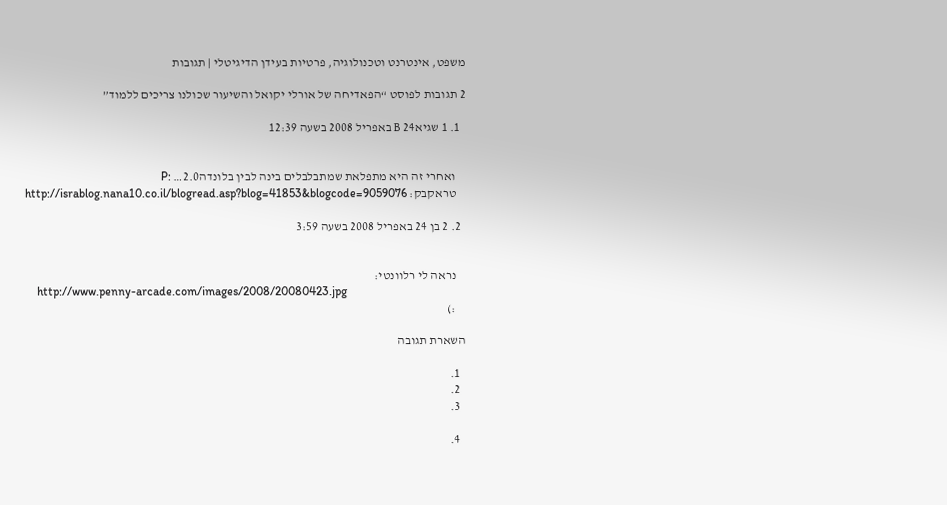משפט, אינטרנט וטכנולוגיה, פרטיות בעידן הדיגיטלי | תגובות

2 תגובות לפוסט “הפאדיחה של אורלי יקואל והשיעור שכולנו צריכים ללמוד”

  1. 1 שגיאB 24 באפריל 2008 בשעה 12:39


    ואחרי זה היא מתפלאת שמתבלבלים בינה לבין בלונדה2.0… :P
    טראקבק: http://israblog.nana10.co.il/blogread.asp?blog=41853&blogcode=9059076

  2. 2 בן 24 באפריל 2008 בשעה 3:59


    נראה לי רלוונטי:
    http://www.penny-arcade.com/images/2008/20080423.jpg
    :)

השארת תגובה

  1.
  2.
  3.

  4.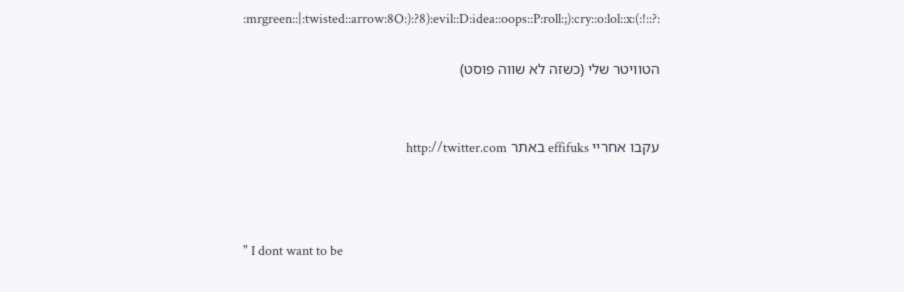:mrgreen::|:twisted::arrow:8O:):?8):evil::D:idea::oops::P:roll:;):cry::o:lol::x:(:!::?:

הטוויטר שלי (כשזה לא שווה פוסט)


עקבו אחריי effifuks באתר http://twitter.com



" I dont want to be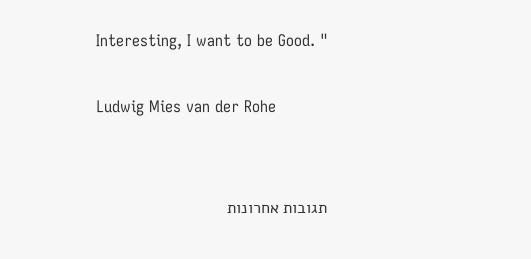Interesting, I want to be Good. "

Ludwig Mies van der Rohe


תגובות אחרונות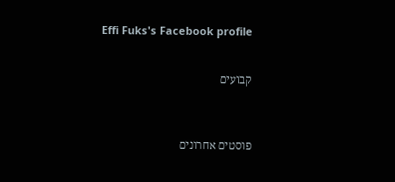Effi Fuks's Facebook profile


קבועים



פוסטים אחרונים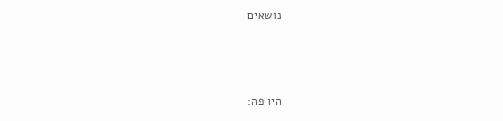נושאים



היו פה: